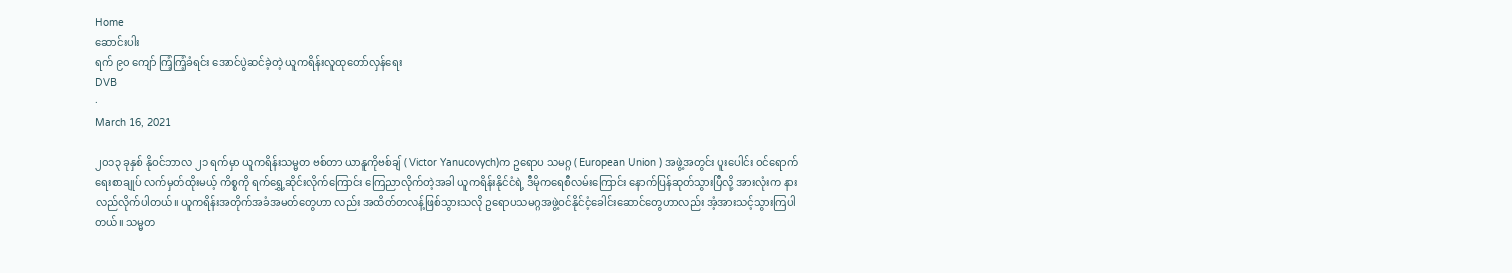Home
ဆောင်းပါး
ရက် ၉၀ ကျော် ကြံ့ကြံ့ခံရင်း အောင်ပွဲဆင်ခဲ့တဲ့ ယူကရိန်းလူထုတော်လှန်ရေး
DVB
·
March 16, 2021

၂၀၁၃ ခုနှစ် နိုဝင်ဘာလ ၂၁ ရက်မှာ ယူကရိန်းသမ္မတ ဗစ်တာ ယာနူကိုဗစ်ချ် ( Victor Yanucovych)က ဥရောပ သမဂ္ဂ ( European Union ) အဖွဲ့အတွင်း ပူးပေါင်း ဝင်ရောက်ရေးစာချုပ် လက်မှတ်ထိုးမယ့် ကိစ္စကို ရက်ရွှေ့ဆိုင်းလိုက်ကြောင်း ကြေညာလိုက်တဲ့အခါ ယူကရိန်းနိုင်ငံရဲ့ ဒီမိုကရေစီလမ်းကြောင်း နောက်ပြန်ဆုတ်သွားပြီလို့ အားလုံးက နားလည်လိုက်ပါတယ်။ ယူကရိန်းအတိုက်အခံအမတ်တွေဟာ လည်း အထိတ်တလန့်ဖြစ်သွားသလို ဥရောပသမဂ္ဂအဖွဲ့ဝင်နိုင်ငံ့ခေါင်းဆောင်တွေဟာလည်း အံ့အားသင့်သွားကြပါတယ်။ သမ္မတ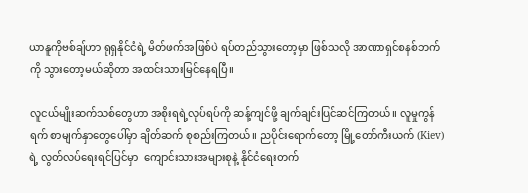ယာနူကိုဗစ်ချ်ဟာ ရုရှနိုင်ငံရဲ့ မိတ်ဖက်အဖြစ်ပဲ ရပ်တည်သွားတော့မှာ ဖြစ်သလို အာဏာရှင်စနစ်ဘက်ကို သွားတော့မယ်ဆိုတာ အထင်းသားမြင်နေရပြီ။

လူငယ်မျိုးဆက်သစ်တွေဟာ အစိုးရရဲ့လုပ်ရပ်ကို ဆန့်ကျင်ဖို့ ချက်ချင်းပြင်ဆင်ကြတယ်။ လူမှုကွန်ရက် စာမျက်နှာတွေပေါ်မှာ ချိတ်ဆက် စုစည်းကြတယ်။ ညပိုင်းရောက်တော့ မြို့တော်ကီးယက် (Kiev) ရဲ့ လွတ်လပ်ရေးရင်ပြင်မှာ  ကျောင်းသားအများစုနဲ့ နိုင်ငံရေးတက်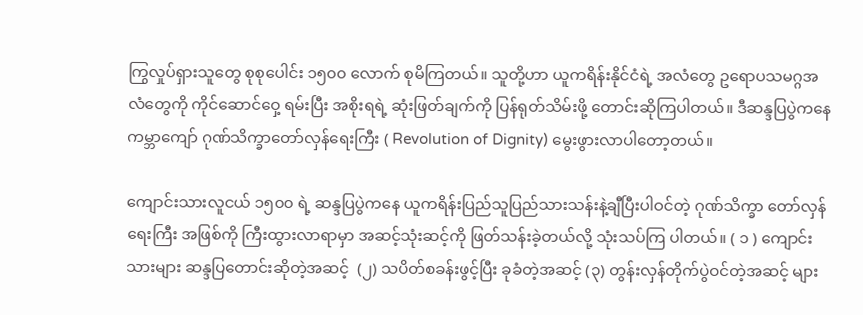ကြွလှုပ်ရှားသူတွေ စုစုပေါင်း ၁၅၀၀ လောက် စုမိကြတယ်။ သူတို့ဟာ ယူကရိန်းနိုင်ငံရဲ့ အလံတွေ ဥရောပသမဂ္ဂအလံတွေကို ကိုင်ဆောင်ဝှေ့ ရမ်းပြီး အစိုးရရဲ့ ဆုံးဖြတ်ချက်ကို ပြန်ရုတ်သိမ်းဖို့ တောင်းဆိုကြပါတယ်။ ဒီဆန္ဒပြပွဲကနေ ကမ္ဘာကျော် ဂုဏ်သိက္ခာတော်လှန်ရေးကြီး ( Revolution of Dignity) မွေးဖွားလာပါတော့တယ်။

ကျောင်းသားလူငယ် ၁၅၀၀ ရဲ့ ဆန္ဒပြပွဲကနေ ယူကရိန်းပြည်သူပြည်သားသန်းနဲ့ချီပြီးပါဝင်တဲ့ ဂုဏ်သိက္ခာ တော်လှန်ရေးကြီး အဖြစ်ကို ကြီးထွားလာရာမှာ အဆင့်သုံးဆင့်ကို ဖြတ်သန်းခဲ့တယ်လို့ သုံးသပ်ကြ ပါတယ်။ ( ၁ ) ကျောင်းသားများ ဆန္ဒပြတောင်းဆိုတဲ့အဆင့်  (၂) သပိတ်စခန်းဖွင့်ပြီး ခုခံတဲ့အဆင့် (၃) တွန်းလှန်တိုက်ပွဲဝင်တဲ့အဆင့် များ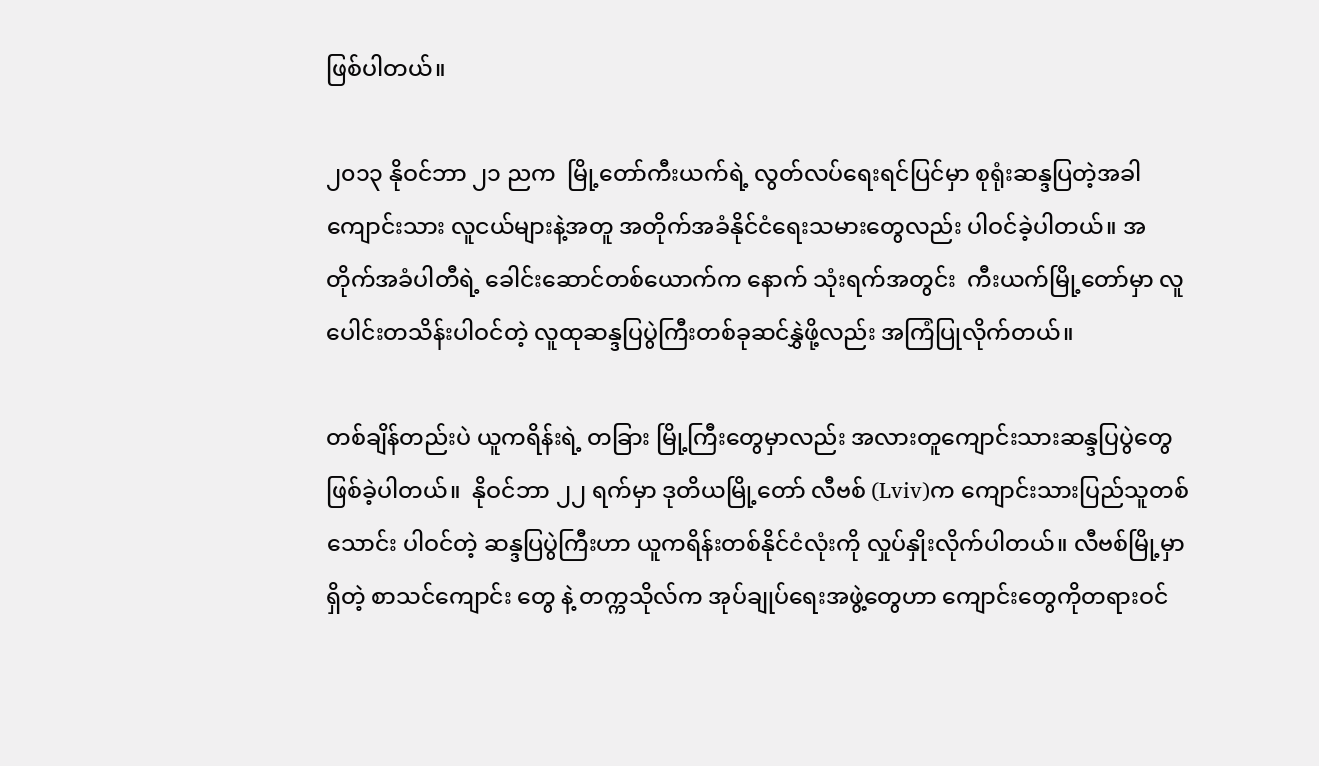ဖြစ်ပါတယ်။

၂၀၁၃ နိုဝင်ဘာ ၂၁ ညက  မြို့တော်ကီးယက်ရဲ့ လွတ်လပ်ရေးရင်ပြင်မှာ စုရုံးဆန္ဒပြတဲ့အခါ ကျောင်းသား လူငယ်များနဲ့အတူ အတိုက်အခံနိုင်ငံရေးသမားတွေလည်း ပါဝင်ခဲ့ပါတယ်။ အတိုက်အခံပါတီရဲ့ ခေါင်းဆောင်တစ်ယောက်က နောက် သုံးရက်အတွင်း  ကီးယက်မြို့တော်မှာ လူပေါင်းတသိန်းပါဝင်တဲ့ လူထုဆန္ဒပြပွဲကြီးတစ်ခုဆင်နွှဲဖို့လည်း အကြံပြုလိုက်တယ်။

တစ်ချိန်တည်းပဲ ယူကရိန်းရဲ့ တခြား မြို့ကြီးတွေမှာလည်း အလားတူကျောင်းသားဆန္ဒပြပွဲတွေ ဖြစ်ခဲ့ပါတယ်။  နိုဝင်ဘာ ၂၂ ရက်မှာ ဒုတိယမြို့တော် လီဗစ် (Lviv)က ကျောင်းသားပြည်သူတစ်သောင်း ပါဝင်တဲ့ ဆန္ဒပြပွဲကြီးဟာ ယူကရိန်းတစ်နိုင်ငံလုံးကို လှုပ်နှိုးလိုက်ပါတယ်။ လီဗစ်မြို့မှာရှိတဲ့ စာသင်ကျောင်း တွေ နဲ့ တက္ကသိုလ်က အုပ်ချုပ်ရေးအဖွဲ့တွေဟာ ကျောင်းတွေကိုတရားဝင်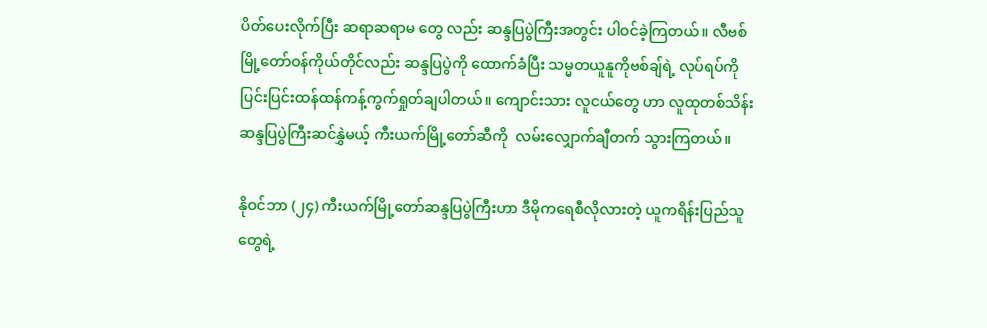ပိတ်ပေးလိုက်ပြီး ဆရာဆရာမ တွေ လည်း ဆန္ဒပြပွဲကြီးအတွင်း ပါဝင်ခဲ့ကြတယ်။ လီဗစ်မြို့တော်ဝန်ကိုယ်တိုင်လည်း ဆန္ဒပြပွဲကို ထောက်ခံပြီး သမ္မတယူနူကိုဗစ်ချ်ရဲ့ လုပ်ရပ်ကို ပြင်းပြင်းထန်ထန်ကန့်ကွက်ရှုတ်ချပါတယ်။ ကျောင်းသား လူငယ်တွေ ဟာ လူထုတစ်သိန်းဆန္ဒပြပွဲကြီးဆင်နွှဲမယ့် ကီးယက်မြို့တော်ဆီကို  လမ်းလျှောက်ချီတက် သွားကြတယ်။

နိုဝင်ဘာ (၂၄) ကီးယက်မြို့တော်ဆန္ဒပြပွဲကြီးဟာ ဒီမိုကရေစီလိုလားတဲ့ ယူကရိန်းပြည်သူတွေရဲ့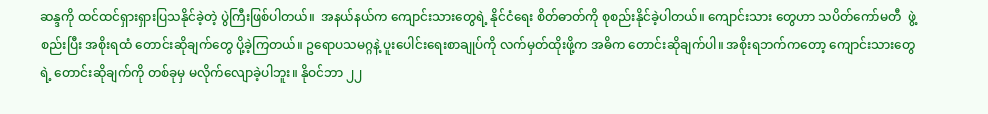ဆန္ဒကို ထင်ထင်ရှားရှားပြသနိုင်ခဲ့တဲ့ ပွဲကြီးဖြစ်ပါတယ်။  အနယ်နယ်က ကျောင်းသားတွေရဲ့ နိုင်ငံရေး စိတ်ဓာတ်ကို စုစည်းနိုင်ခဲ့ပါတယ်။ ကျောင်းသား တွေဟာ သပိတ်ကော်မတီ  ဖွဲ့စည်းပြီး အစိုးရထံ တောင်းဆိုချက်တွေ ပို့ခဲ့ကြတယ်။ ဥရောပသမဂ္ဂနဲ့ ပူးပေါင်းရေးစာချုပ်ကို လက်မှတ်ထိုးဖို့က အဓိက တောင်းဆိုချက်ပါ။ အစိုးရဘက်ကတော့ ကျောင်းသားတွေရဲ့ တောင်းဆိုချက်ကို တစ်ခုမှ မလိုက်လျောခဲ့ပါဘူး။ နိုဝင်ဘာ ၂၂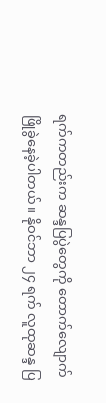ရက်ကတည်းက ဆန္ဒပြပွဲတွေကို တောက်လျောက်ဖြိုခွဲနေခဲ့ပါတယ်။ နိုဝင်ဘာ ၂၄ ရက် လူထုဆန္ဒ ပြ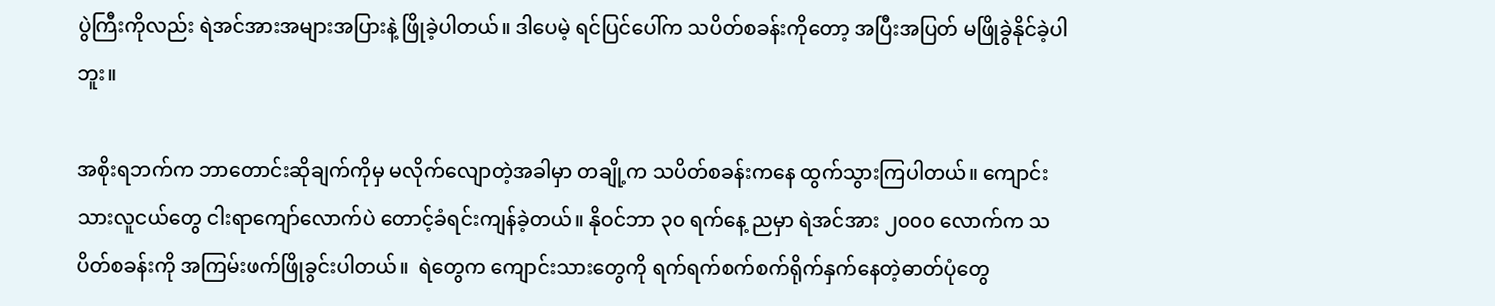ပွဲကြီးကိုလည်း ရဲအင်အားအများအပြားနဲ့ ဖြိုခဲ့ပါတယ်။ ဒါပေမဲ့ ရင်ပြင်ပေါ်က သပိတ်စခန်းကိုတော့ အပြီးအပြတ် မဖြိုခွဲနိုင်ခဲ့ပါဘူး။

အစိုးရဘက်က ဘာတောင်းဆိုချက်ကိုမှ မလိုက်လျောတဲ့အခါမှာ တချို့က သပိတ်စခန်းကနေ ထွက်သွားကြပါတယ်။ ကျောင်းသားလူငယ်တွေ ငါးရာကျော်လောက်ပဲ တောင့်ခံရင်းကျန်ခဲ့တယ်။ နိုဝင်ဘာ ၃၀ ရက်နေ့ ညမှာ ရဲအင်အား ၂၀၀၀ လောက်က သပိတ်စခန်းကို အကြမ်းဖက်ဖြိုခွင်းပါတယ်။  ရဲတွေက ကျောင်းသားတွေကို ရက်ရက်စက်စက်ရိုက်နှက်နေတဲ့ဓာတ်ပုံတွေ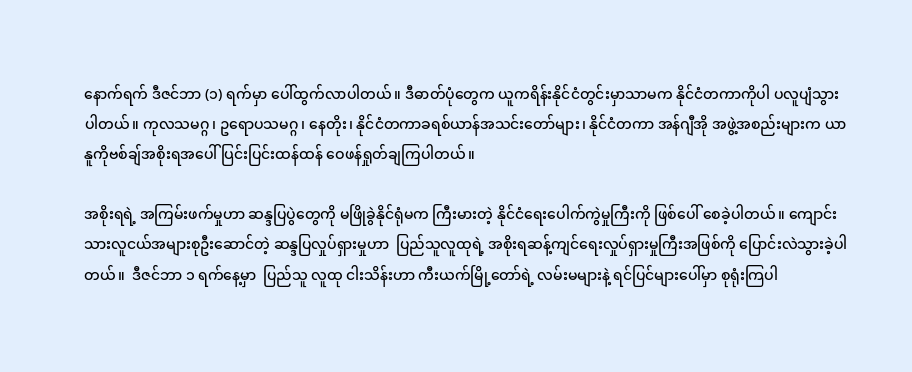နောက်ရက် ဒီဇင်ဘာ (၁) ရက်မှာ ပေါ်ထွက်လာပါတယ်။ ဒီဓာတ်ပုံတွေက ယူကရိန်းနိုင်ငံတွင်းမှာသာမက နိုင်ငံတကာကိုပါ ပလူပျံသွား ပါတယ်။ ကုလသမဂ္ဂ၊ ဥရောပသမဂ္ဂ၊ နေတိုး၊ နိုင်ငံတကာခရစ်ယာန်အသင်းတော်များ၊ နိုင်ငံတကာ အန်ဂျီအို အဖွဲ့အစည်းများက ယာနူကိုဗစ်ချ်အစိုးရအပေါ် ပြင်းပြင်းထန်ထန် ဝေဖန်ရှုတ်ချကြပါတယ်။

အစိုးရရဲ့ အကြမ်းဖက်မှုဟာ ဆန္ဒပြပွဲတွေကို မဖြိုခွဲနိုင်ရုံမက ကြီးမားတဲ့ နိုင်ငံရေးပေါက်ကွဲမှုကြီးကို ဖြစ်ပေါ် စေခဲ့ပါတယ်။ ကျောင်းသားလူငယ်အများစုဦးဆောင်တဲ့ ဆန္ဒပြလှုပ်ရှားမှုဟာ  ပြည်သူလူထုရဲ့ အစိုးရဆန့်ကျင်ရေးလှုပ်ရှားမှုကြီးအဖြစ်ကို ပြောင်းလဲသွားခဲ့ပါတယ်။  ဒီဇင်ဘာ ၁ ရက်နေ့မှာ  ပြည်သူ လူထု ငါးသိန်းဟာ ကီးယက်မြို့တော်ရဲ့ လမ်းမများနဲ့ ရင်ပြင်များပေါ်မှာ စုရုံးကြပါ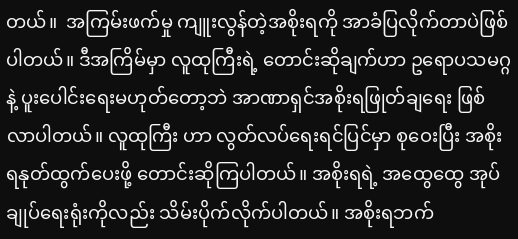တယ်။  အကြမ်းဖက်မှု ကျူးလွန်တဲ့အစိုးရကို အာခံပြလိုက်တာပဲဖြစ်ပါတယ်။ ဒီအကြိမ်မှာ လူထုကြီးရဲ့ တောင်းဆိုချက်ဟာ ဥရောပသမဂ္ဂနဲ့ ပူးပေါင်းရေးမဟုတ်တော့ဘဲ အာဏာရှင်အစိုးရဖြုတ်ချရေး ဖြစ်လာပါတယ်။ လူထုကြီး ဟာ လွတ်လပ်ရေးရင်ပြင်မှာ စုဝေးပြီး အစိုးရနုတ်ထွက်ပေးဖို့ တောင်းဆိုကြပါတယ်။ အစိုးရရဲ့ အထွေထွေ အုပ်ချုပ်ရေးရုံးကိုလည်း သိမ်းပိုက်လိုက်ပါတယ်။ အစိုးရဘက်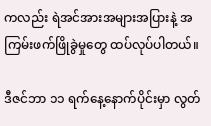က‌လည်း ရဲအင်အားအများအပြားနဲ့ အကြမ်းဖက်ဖြိုခွဲမှုတွေ ထပ်လုပ်ပါတယ်။

ဒီဇင်ဘာ ၁၁ ရက်နေ့နောက်ပိုင်းမှာ လွတ်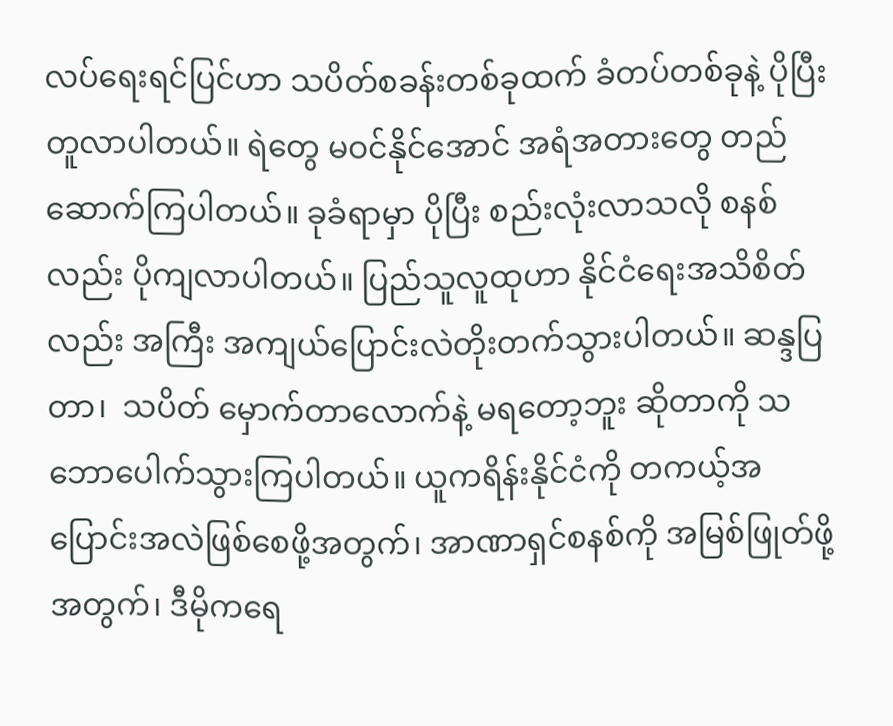လပ်ရေးရင်ပြင်ဟာ သပိတ်စခန်းတစ်ခုထက် ခံတပ်တစ်ခုနဲ့ ပိုပြီး တူလာပါတယ်။ ရဲတွေ မဝင်နိုင်အောင် အရံအတားတွေ တည်ဆောက်ကြပါတယ်။ ခုခံရာမှာ ပိုပြီး စည်းလုံးလာသလို စနစ်လည်း ပိုကျလာပါတယ်။ ပြည်သူလူထုဟာ နိုင်ငံရေးအသိစိတ်လည်း အကြီး အကျယ်ပြောင်းလဲတိုးတက်သွားပါတယ်။ ဆန္ဒပြတာ၊  သပိတ် မှောက်တာလောက်နဲ့ မရတော့ဘူး ဆိုတာကို သဘောပေါက်သွားကြပါတယ်။ ယူကရိန်းနိုင်ငံကို တကယ့်အပြောင်းအလဲဖြစ်စေဖို့အတွက်၊ အာဏာရှင်စနစ်ကို အမြစ်ဖြုတ်ဖို့အတွက်၊ ဒီမိုကရေ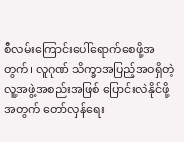စီလမ်းကြောင်းပေါ်ရောက်စေဖို့အတွက်၊ လူဂုဏ် သိက္ခာအပြည့်အဝရှိတဲ့ လူ့အဖွဲ့အစည်းအဖြစ် ပြောင်းလဲနိုင်ဖို့အတွက် တော်လှန်ရေး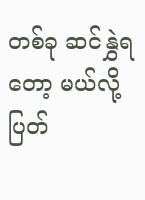တစ်ခု ဆင်နွှဲရတော့ မယ်လို့ ပြတ်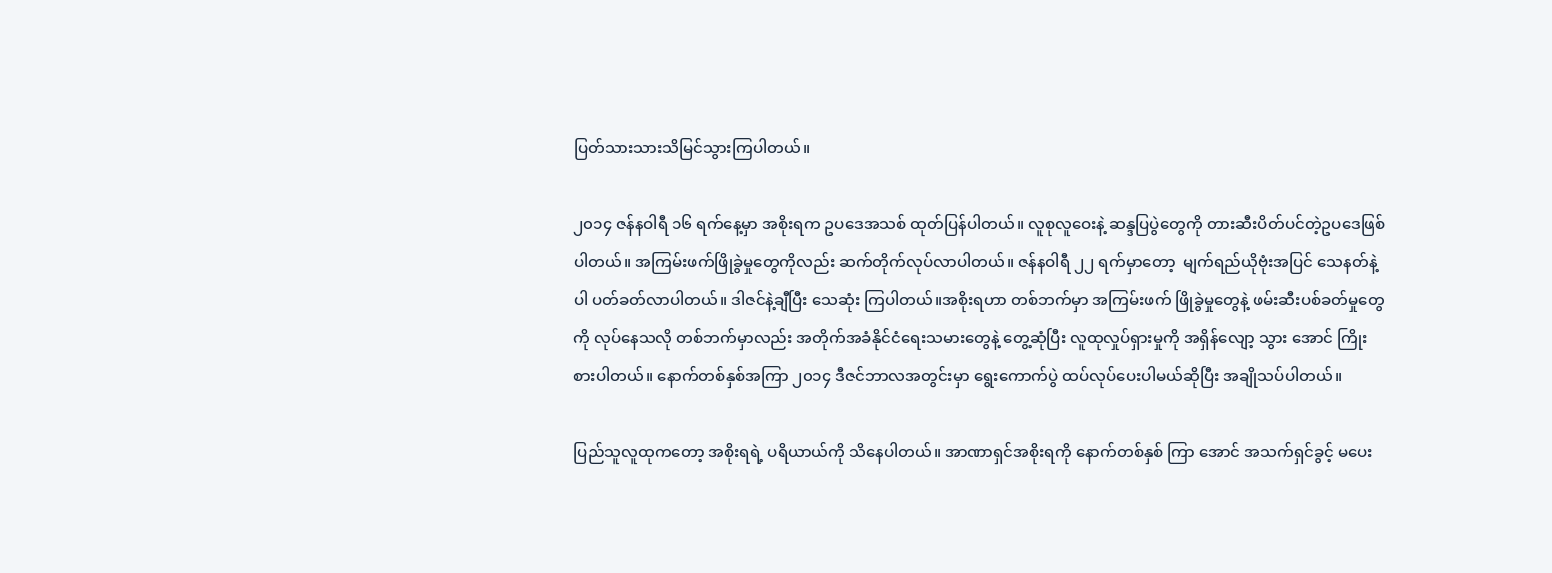ပြတ်သားသားသိမြင်သွားကြပါတယ်။

၂၀၁၄ ဇန်နဝါရီ ၁၆ ရက်နေ့မှာ အစိုးရက ဥပဒေအသစ်‌ ထုတ်ပြန်ပါတယ်။ လူစုလူဝေးနဲ့ ဆန္ဒပြပွဲတွေကို တားဆီးပိတ်ပင်တဲ့ဥပဒေ‌ဖြစ်ပါတယ်။ အကြမ်းဖက်ဖြိုခွဲမှုတွေကိုလည်း ဆက်တိုက်လုပ်လာပါတယ်။ ဇန်နဝါရီ ၂၂ ရက်မှာတော့  မျက်ရည်ယိုဗုံးအပြင် သေနတ်‌နဲ့ပါ ပတ်ခတ်လာပါတယ်။ ‌ဒါဇင်နဲ့ချီပြီး သေဆုံး ကြပါတယ်။အစိုးရဟာ တစ်ဘက်မှာ အကြမ်းဖက် ဖြိုခွဲမှုတွေနဲ့ ဖမ်းဆီးပစ်ခတ်မှုတွေကို လုပ်နေသလို တစ်ဘက်မှာလည်း အတိုက်အခံနိုင်ငံရေးသမားတွေနဲ့ တွေ့ဆုံပြီး လူထုလှုပ်ရှားမှုကို အရှိန်လျော့ သွား အောင် ကြိုးစားပါတယ်။ နောက်တစ်နှစ်အကြာ ၂၀၁၄ ဒီဇင်ဘာလအတွင်းမှာ ရွေးကောက်ပွဲ ထပ်လုပ်ပေးပါမယ်ဆိုပြီး အချိုသပ်ပါတယ်။

ပြည်သူလူထုကတော့ အစိုးရရဲ့ ပရိယာယ်ကို သိနေပါတယ်။ အာဏာရှင်အစိုးရကို နောက်တစ်နှစ် ကြာ အောင် အသက်ရှင်ခွင့် မပေး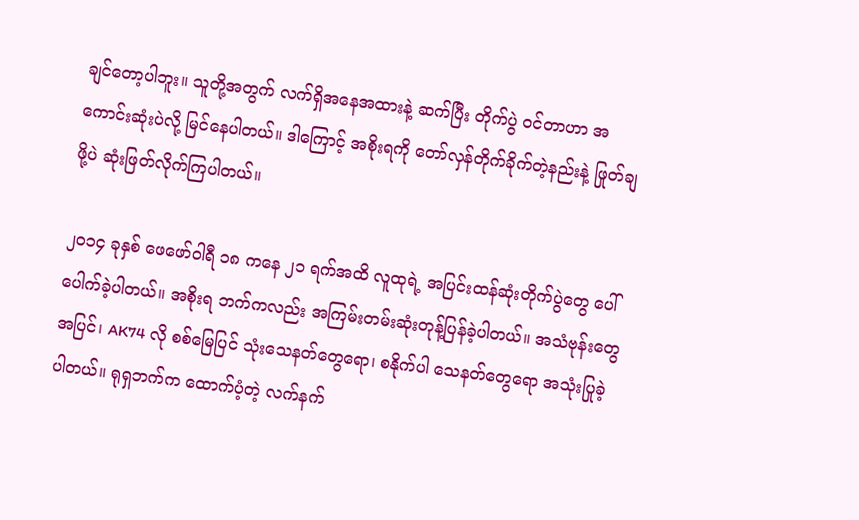ချင်တော့ပါဘူး။ သူတို့အတွက် လက်ရှိအနေအထားနဲ့ ဆက်ပြီး တိုက်ပွဲ ဝင်တာဟာ အကောင်းဆုံးပဲလို့ မြင်နေပါတယ်။ ဒါကြောင့် အစိုးရကို တော်လှန်တိုက်ခိုက်တဲ့နည်းနဲ့ ဖြုတ်ချဖို့ပဲ ဆုံးဖြတ်လိုက်ကြပါတယ်။

၂၀၁၄ ခုနှစ် ဖေဖော်ဝါရီ ၁၈ ကနေ ၂၁ ရက်အထိ လူထုရဲ့ အပြင်းထန်ဆုံးတိုက်ပွဲတွေ ပေါ်ပေါက်ခဲ့ပါတယ်။ အစိုးရ ဘက်ကလည်း အကြမ်းတမ်းဆုံးတုန့်ပြန်ခဲ့ပါတယ်။ အသံဗုန်းတွေအပြင်၊ AK74 လို စစ်မြေပြင် သုံးသေနတ်တွေရော၊ စနိုက်ပါ သေနတ်တွေရော အသုံးပြုခဲ့ပါတယ်။ ရုရှဘက်က ထောက်ပံ့တဲ့ လက်နက်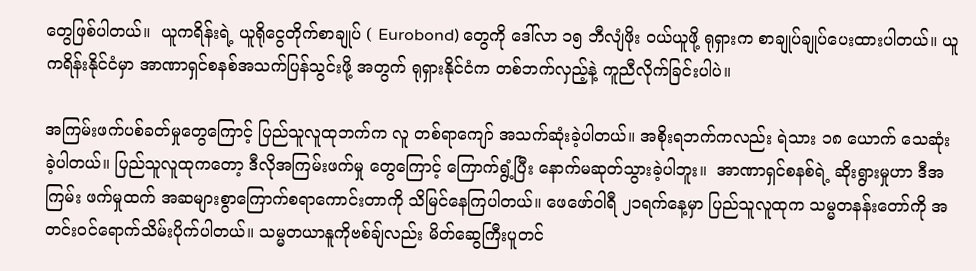တွေဖြစ်ပါတယ်။  ယူကရိန်းရဲ့ ယူရိုငွေတိုက်စာချုပ် ( Eurobond) တွေကို ဒေါ်လာ ၁၅ ဘီလျံဖိုး ဝယ်ယူဖို့ ရုရှားက စာချုပ်ချုပ်ပေးထားပါတယ်။ ယူကရိန်းနိုင်ငံမှာ အာဏာရှင်စနစ်အသက်ပြန်သွင်းဖို့ အတွက် ရုရှားနိုင်ငံက တစ်ဘက်လှည့်နဲ့ ကူညီလိုက်ခြင်းပါပဲ။

အကြမ်းဖက်ပစ်ခတ်မှုတွေကြောင့် ပြည်သူလူထုဘက်က လူ တစ်ရာကျော် အသက်ဆုံးခဲ့ပါတယ်။ အစိုးရဘက်ကလည်း ရဲသား ၁၈ ယောက် သေဆုံးခဲ့ပါတယ်။ ပြည်သူလူထုကတော့ ဒီလိုအကြမ်းဖက်မှု တွေကြောင့် ကြောက်ရွံ့ပြီး နောက်မဆုတ်သွားခဲ့ပါဘူး။  အာဏာရှင်စနစ်ရဲ့ ဆိုးရွားမှုဟာ ဒီအကြမ်း ဖက်မှုထက် အဆများစွာကြောက်စရာကောင်းတာကို သိမြင်နေကြပါတယ်။ ဖေဖော်ဝါရီ ၂၁ရက်နေ့မှာ ပြည်သူလူထုက သမ္မတနန်းတော်ကို အတင်းဝင်ရောက်သိမ်းပိုက်ပါတယ်။ သမ္မတယာနူကိုဗစ်ချ်လည်း မိတ်ဆွေကြီးပူတင်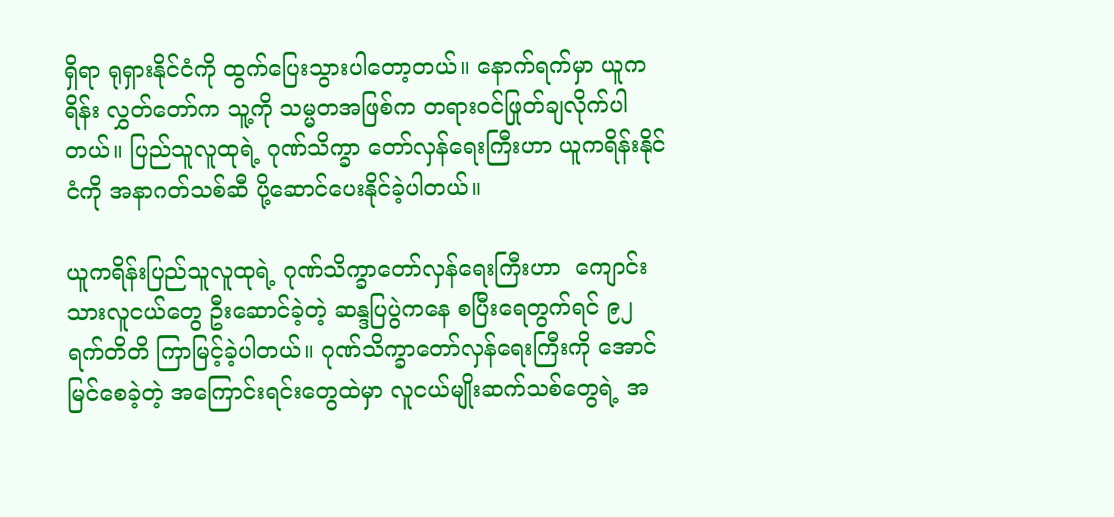ရှိရာ ရုရှားနိုင်ငံကို ထွက်ပြေးသွားပါတော့တယ်။ နောက်ရက်မှာ ယူကရိန်း လွှတ်တော်က သူ့ကို သမ္မတအဖြစ်က တရားဝင်ဖြုတ်ချလိုက်ပါတယ်။ ပြည်သူလူထုရဲ့ ဂုဏ်သိက္ခာ တော်လှန်ရေးကြီးဟာ ယူကရိန်းနိုင်ငံကို အနာဂတ်သစ်ဆီ ပို့ဆောင်ပေးနိုင်ခဲ့ပါတယ်။

ယူကရိန်းပြည်သူလူထုရဲ့ ဂုဏ်သိက္ခာတော်လှန်ရေးကြီးဟာ  ကျောင်းသားလူငယ်တွေ ဦးဆောင်ခဲ့တဲ့ ဆန္ဒပြပွဲကနေ စပြီးရေတွက်ရင် ၉၂ ရက်တိတိ ကြာမြင့်ခဲ့ပါတယ်။ ဂုဏ်သိက္ခာတော်လှန်ရေးကြီးကို အောင်မြင်စေခဲ့တဲ့ အကြောင်းရင်းတွေထဲမှာ လူငယ်မျိုးဆက်သစ်တွေရဲ့ အ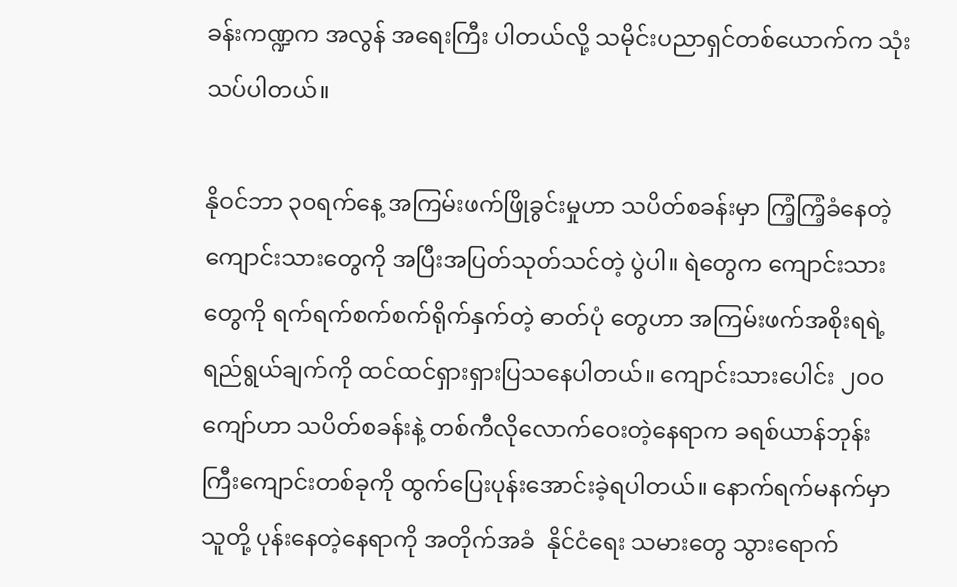ခန်းကဏ္ဍက အလွန် အရေးကြီး ပါတယ်လို့ သမိုင်းပညာရှင်တစ်ယောက်က သုံးသပ်ပါတယ်။

နိုဝင်ဘာ ၃၀ရက်နေ့ အကြမ်းဖက်ဖြိုခွင်းမှုဟာ သပိတ်စခန်းမှာ ကြံ့ကြံ့ခံနေတဲ့ ကျောင်းသားတွေကို အပြီးအပြတ်သုတ်သင်တဲ့ ပွဲပါ။ ရဲတွေက ကျောင်းသားတွေကို ရက်ရက်စက်စက်ရိုက်နှက်တဲ့ ဓာတ်ပုံ တွေဟာ အကြမ်းဖက်အစိုးရရဲ့ ရည်ရွယ်ချက်ကို ထင်ထင်ရှားရှားပြသနေပါတယ်။ ကျောင်းသားပေါင်း ၂၀၀ ကျော်ဟာ သပိတ်စခန်းနဲ့ တစ်ကီလိုလောက်ဝေးတဲ့နေရာက ခရစ်ယာန်ဘုန်းကြီးကျောင်းတစ်ခုကို ထွက်ပြေးပုန်းအောင်းခဲ့ရပါတယ်။ နောက်ရက်မနက်မှာ သူတို့ ပုန်းနေတဲ့နေရာကို အတိုက်အခံ  နိုင်ငံရေး သမားတွေ သွားရောက်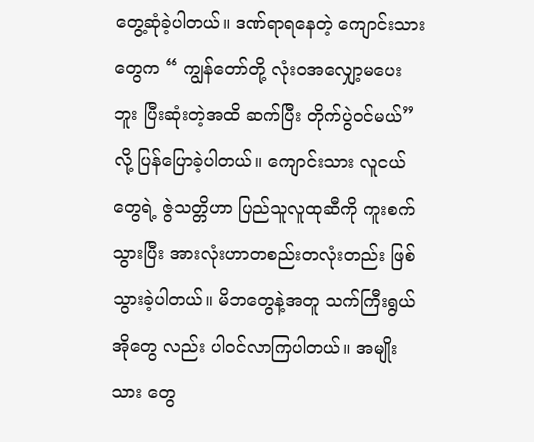တွေ့ဆုံခဲ့ပါတယ်။ ဒဏ်ရာရနေတဲ့ ကျောင်းသားတွေက “ ကျွန်တော်တို့ လုံးဝအလျှော့မပေးဘူး ပြီးဆုံးတဲ့အထိ ဆက်ပြီး တိုက်ပွဲဝင်မယ်” လို့ ပြန်ပြောခဲ့ပါတယ်။ ကျောင်းသား လူငယ်တွေရဲ့ ဇွဲသတ္တိဟာ ပြည်သူလူထုဆီကို ကူးစက်သွားပြီး အားလုံးဟာတစည်းတလုံးတည်း ဖြစ် သွား‌ခဲ့ပါတယ်။ ‌မိဘတွေနဲ့အတူ သက်ကြီးရွယ်အိုတွေ လည်း ပါဝင်လာကြပါတယ်။ အမျိုးသား တွေ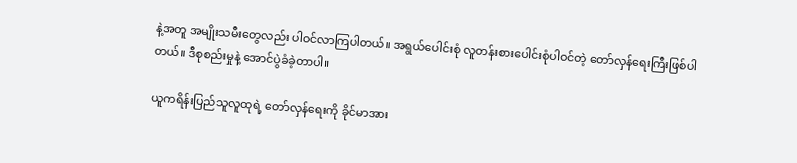နဲ့အတူ အမျိုးသမီးတွေလည်း ပါဝင်လာကြပါတယ်။ အရွယ်ပေါင်းစုံ လူတန်းစားပေါင်းစုံပါဝင်တဲ့ တော်လှန်ရေးကြီးဖြစ်ပါတယ်။ ဒီစုစည်းမှုနဲ့ အောင်ပွဲခံခဲ့တာပါ။

ယူကရိန်းပြည်သူလူထုရဲ့ တော်လှန်ရေးကို ခိုင်မာအား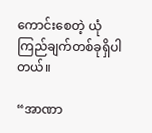ကောင်းစေတဲ့ ယုံကြည်ချက်တစ်ခုရှိပါတယ်။

“အာဏာ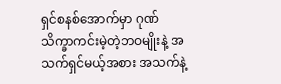ရှင်စနစ်အောက်မှာ ဂုဏ်သိက္ခာကင်းမဲ့တဲ့ဘဝမျိုးနဲ့ အသက်ရှင်မယ့်အစား အသက်နဲ့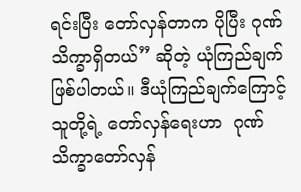ရင်းပြီး တော်လှန်တာက ပိုပြီး ဂုဏ်သိက္ခာရှိတယ်” ဆိုတဲ့ ယုံကြည်ချက်ဖြစ်ပါတယ်။ ဒီယုံကြည်ချက်ကြောင့် သူတို့ရဲ့ တော်လှန်ရေးဟာ  ဂုဏ်သိက္ခာတော်လှန်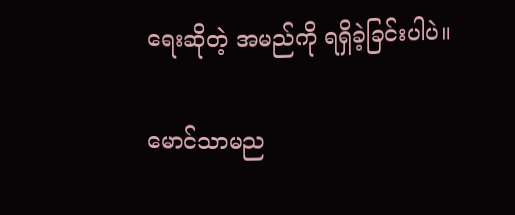ရေးဆိုတဲ့ အမည်ကို ရရှိခဲ့ခြင်းပါပဲ။

မောင်သာမည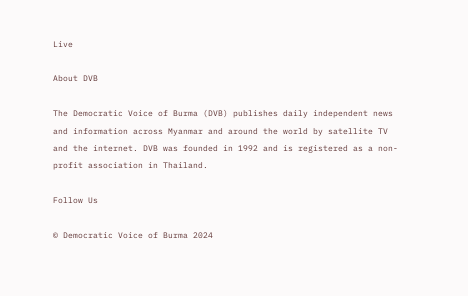Live

About DVB

The Democratic Voice of Burma (DVB) publishes daily independent news and information across Myanmar and around the world by satellite TV and the internet. DVB was founded in 1992 and is registered as a non-profit association in Thailand.

Follow Us

© Democratic Voice of Burma 2024